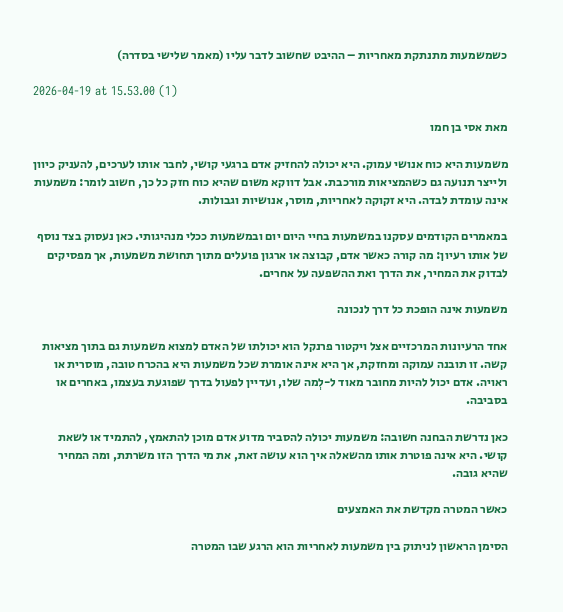כשמשמעות מתנתקת מאחריות – ההיבט שחשוב לדבר עליו (מאמר שלישי בסדרה)

2026-04-19 at 15.53.00 (1)

מאת אסי בן חמו

משמעות היא כוח אנושי עמוק. היא יכולה להחזיק אדם ברגעי קושי, לחבר אותו לערכים, להעניק כיוון ולייצר תנועה גם כשהמציאות מורכבת. אבל דווקא משום שהיא כוח חזק כל כך, חשוב לומר: משמעות אינה עומדת לבדה. היא זקוקה לאחריות, מוסר, אנושיות וגבולות.

במאמרים הקודמים עסקנו במשמעות בחיי היום יום ובמשמעות ככלי מנהיגותי. כאן נעסוק בצד נוסף של אותו רעיון: מה קורה כאשר אדם, קבוצה או ארגון פועלים מתוך תחושת משמעות, אך מפסיקים לבדוק את המחיר, את הדרך ואת ההשפעה על אחרים.

משמעות אינה הופכת כל דרך לנכונה

אחד הרעיונות המרכזיים אצל ויקטור פרנקל הוא יכולתו של האדם למצוא משמעות גם בתוך מציאות קשה. זו תובנה עמוקה ומחזקת, אך היא אינה אומרת שכל משמעות היא בהכרח טובה, מוסרית או ראויה. אדם יכול להיות מחובר מאוד ל-לְמה שלו, ועדיין לפעול בדרך שפוגעת בעצמו, באחרים או בסביבה.

כאן נדרשת הבחנה חשובה: משמעות יכולה להסביר מדוע אדם מוכן להתאמץ, להתמיד או לשאת קושי. היא אינה פוטרת אותו מהשאלה איך הוא עושה זאת, את מי הדרך הזו משרתת, ומה המחיר שהיא גובה.

כאשר המטרה מקדשת את האמצעים

הסימן הראשון לניתוק בין משמעות לאחריות הוא הרגע שבו המטרה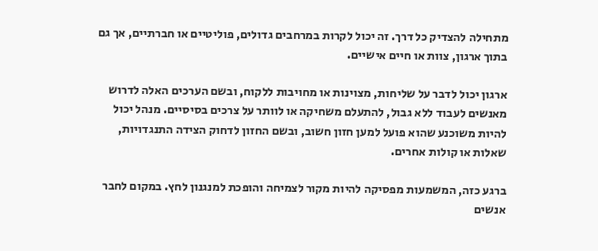מתחילה להצדיק כל דרך. זה יכול לקרות במרחבים גדולים, פוליטיים או חברתיים, אך גם בתוך ארגון, צוות או חיים אישיים.

ארגון יכול לדבר על שליחות, מצוינות או מחויבות ללקוח, ובשם הערכים האלה לדרוש מאנשים לעבוד ללא גבול, להתעלם משחיקה או לוותר על צרכים בסיסיים. מנהל יכול להיות משוכנע שהוא פועל למען חזון חשוב, ובשם החזון לדחוק הצידה התנגדויות, שאלות או קולות אחרים.

ברגע כזה, המשמעות מפסיקה להיות מקור לצמיחה והופכת למנגנון לחץ. במקום לחבר אנשים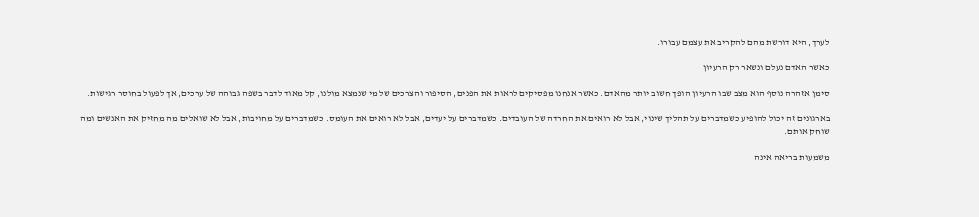לערך, היא דורשת מהם להקריב את עצמם עבורו.

כאשר האדם נעלם ונשאר רק הרעיון

סימן אזהרה נוסף הוא מצב שבו הרעיון הופך חשוב יותר מהאדם. כאשר אנחנו מפסיקים לראות את הפנים, הסיפור והצרכים של מי שנמצא מולנו, קל מאוד לדבר בשפה גבוהה של ערכים, אך לפעול בחוסר רגישות.

בארגונים זה יכול להופיע כשמדברים על תהליך שינוי, אבל לא רואים את החרדה של העובדים. כשמדברים על יעדים, אבל לא רואים את העומס. כשמדברים על מחויבות, אבל לא שואלים מה מחזיק את האנשים ומה שוחק אותם.

משמעות בריאה אינה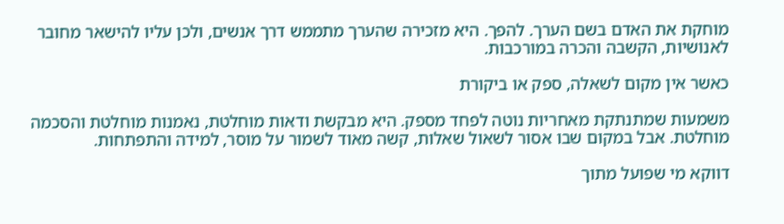מוחקת את האדם בשם הערך. להפך. היא מזכירה שהערך מתממש דרך אנשים, ולכן עליו להישאר מחובר לאנושיות, הקשבה והכרה במורכבות.

כאשר אין מקום לשאלה, ספק או ביקורת

משמעות שמתנתקת מאחריות נוטה לפחד מספק. היא מבקשת ודאות מוחלטת, נאמנות מוחלטת והסכמה מוחלטת. אבל במקום שבו אסור לשאול שאלות, קשה מאוד לשמור על מוסר, למידה והתפתחות.

דווקא מי שפועל מתוך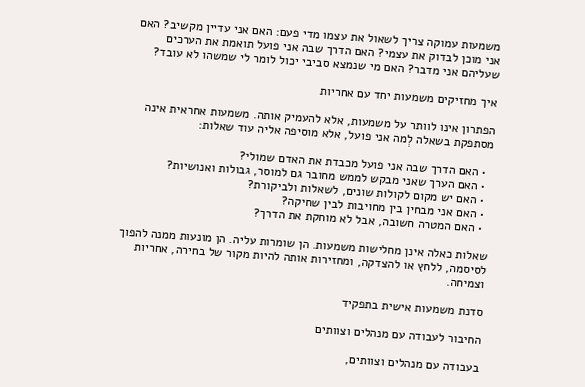משמעות עמוקה צריך לשאול את עצמו מדי פעם: האם אני עדיין מקשיב? האם אני מוכן לבדוק את עצמי? האם הדרך שבה אני פועל תואמת את הערכים שעליהם אני מדבר? האם מי שנמצא סביבי יכול לומר לי שמשהו לא עובד?

איך מחזיקים משמעות יחד עם אחריות

הפתרון אינו לוותר על משמעות, אלא להעמיק אותה. משמעות אחראית אינה מסתפקת בשאלה לְמה אני פועל, אלא מוסיפה אליה עוד שאלות:

  • האם הדרך שבה אני פועל מכבדת את האדם שמולי?
  • האם הערך שאני מבקש לממש מחובר גם למוסר, גבולות ואנושיות?
  • האם יש מקום לקולות שונים, לשאלות ולביקורת?
  • האם אני מבחין בין מחויבות לבין שחיקה?
  • האם המטרה חשובה, אבל לא מוחקת את הדרך?

שאלות כאלה אינן מחלישות משמעות. הן שומרות עליה. הן מונעות ממנה להפוך לסיסמה, ללחץ או להצדקה, ומחזירות אותה להיות מקור של בחירה, אחריות וצמיחה.

סדנת משמעות אישית בתפקיד

החיבור לעבודה עם מנהלים וצוותים

בעבודה עם מנהלים וצוותים,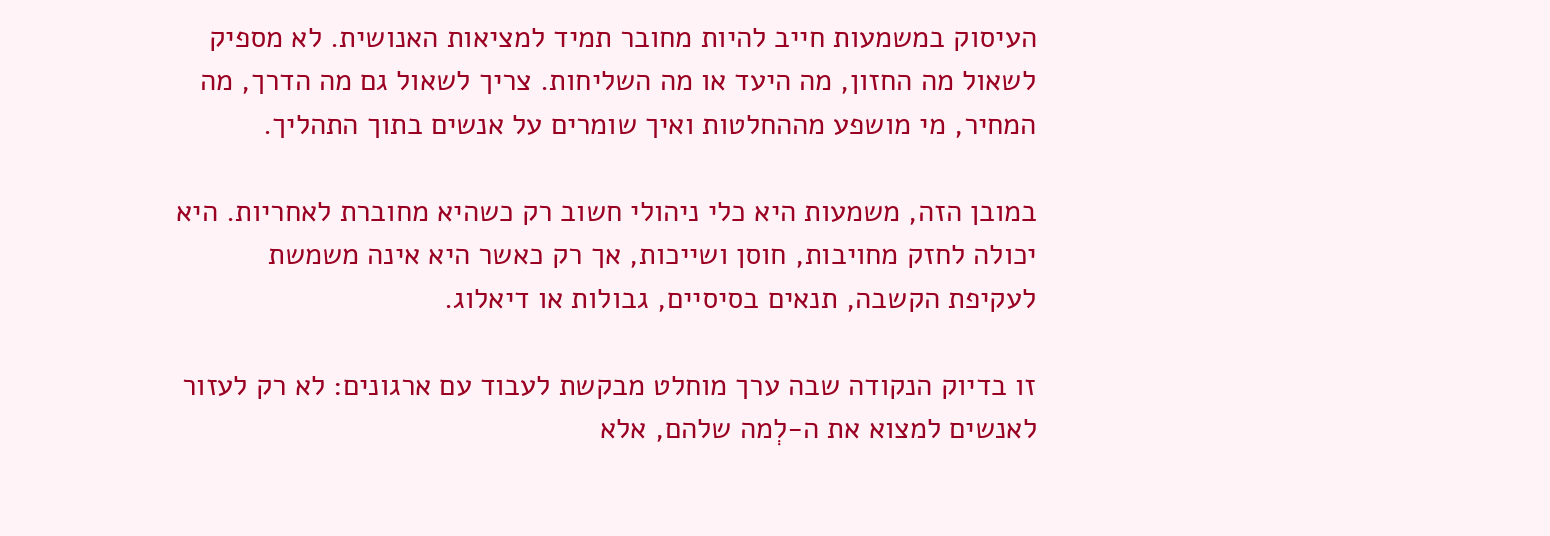העיסוק במשמעות חייב להיות מחובר תמיד למציאות האנושית. לא מספיק לשאול מה החזון, מה היעד או מה השליחות. צריך לשאול גם מה הדרך, מה המחיר, מי מושפע מההחלטות ואיך שומרים על אנשים בתוך התהליך.

במובן הזה, משמעות היא כלי ניהולי חשוב רק כשהיא מחוברת לאחריות. היא יכולה לחזק מחויבות, חוסן ושייכות, אך רק כאשר היא אינה משמשת לעקיפת הקשבה, תנאים בסיסיים, גבולות או דיאלוג.

זו בדיוק הנקודה שבה ערך מוחלט מבקשת לעבוד עם ארגונים: לא רק לעזור לאנשים למצוא את ה-לְמה שלהם, אלא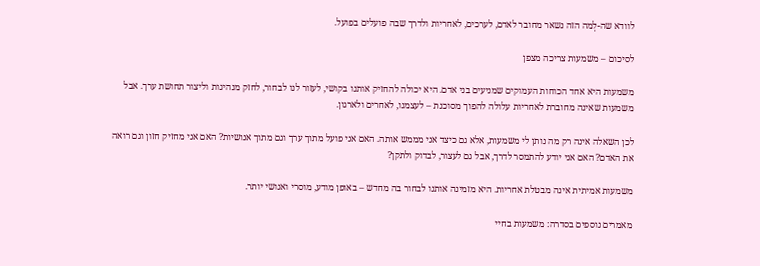לוודא שה-לְמה הזה נשאר מחובר לאדם, לערכים, לאחריות ולדרך שבה פועלים בפועל.

לסיכום – משמעות צריכה מצפן

משמעות היא אחד הכוחות העמוקים שמניעים בני אדם. היא יכולה להחזיק אותנו בקושי, לעזור לנו לבחור, לחזק מנהיגות וליצור תחושת ערך. אבל משמעות שאינה מחוברת לאחריות עלולה להפוך מסוכנת – לעצמנו, לאחרים ולארגון.

לכן השאלה אינה רק מה נותן לי משמעות, אלא גם כיצד אני מממש אותה. האם אני פועל מתוך ערך וגם מתוך אנושיות? האם אני מחזיק חזון וגם רואה את האדם? האם אני יודע להתמסר לדרך, אבל גם לעצור, לבדוק ולתקן?

משמעות אמיתית אינה מבטלת אחריות. היא מזמינה אותנו לבחור בה מחדש – באופן מודע, מוסרי ואנושי יותר.

מאמרים נוספים בסדרה: משמעות בחיי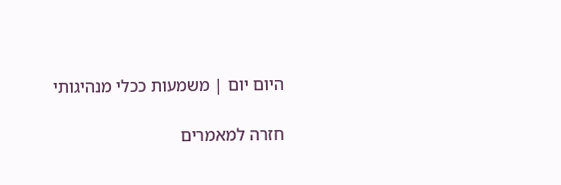היום יום | משמעות ככלי מנהיגותי

חזרה למאמרים